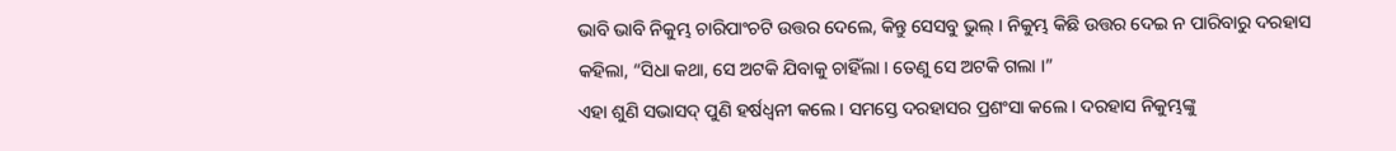ଭାବି ଭାବି ନିକୁମ୍ଭ ଚାରିପାଂଚଟି ଉତ୍ତର ଦେଲେ, କିନ୍ତୁ ସେସବୁ ଭୁଲ୍ । ନିକୁମ୍ଭ କିଛି ଉତ୍ତର ଦେଇ ନ ପାରିବାରୁ ଦରହାସ କହିଲା, “ସିଧା କଥା, ସେ ଅଟକି ଯିବାକୁ ଚାହିଁଲା । ତେଣୁ ସେ ଅଟକି ଗଲା ।”
ଏହା ଶୁଣି ସଭାସଦ୍ ପୁଣି ହର୍ଷଧ୍ୱନୀ କଲେ । ସମସ୍ତେ ଦରହାସର ପ୍ରଶଂସା କଲେ । ଦରହାସ ନିକୁମ୍ଭଙ୍କୁ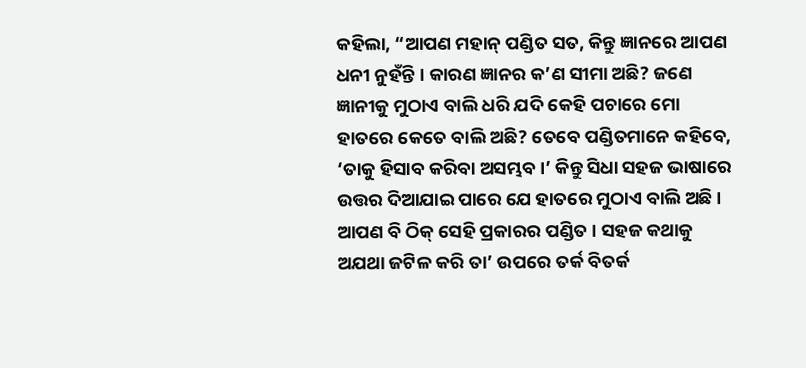କହିଲା, “ଆପଣ ମହାନ୍ ପଣ୍ଡିତ ସତ, କିନ୍ତୁ ଜ୍ଞାନରେ ଆପଣ ଧନୀ ନୁହଁନ୍ତି । କାରଣ ଜ୍ଞାନର କ’ଣ ସୀମା ଅଛି? ଜଣେ ଜ୍ଞାନୀକୁ ମୁଠାଏ ବାଲି ଧରି ଯଦି କେହି ପଚାରେ ମୋ ହାତରେ କେତେ ବାଲି ଅଛି? ତେବେ ପଣ୍ଡିତମାନେ କହିବେ, ‘ତାକୁ ହିସାବ କରିବା ଅସମ୍ଭବ ।’ କିନ୍ତୁ ସିଧା ସହଜ ଭାଷାରେ ଉତ୍ତର ଦିଆଯାଇ ପାରେ ଯେ ହାତରେ ମୁଠାଏ ବାଲି ଅଛି । ଆପଣ ବି ଠିକ୍ ସେହି ପ୍ରକାରର ପଣ୍ଡିତ । ସହଜ କଥାକୁ ଅଯଥା ଜଟିଳ କରି ତା’ ଉପରେ ତର୍କ ବିତର୍କ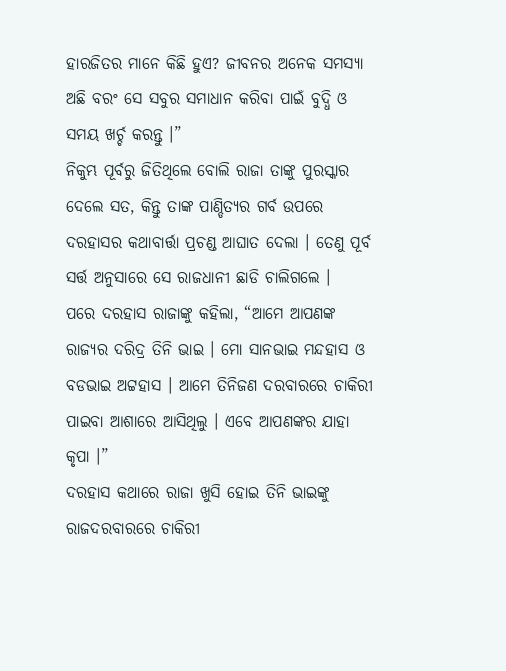ହାରଜିତର ମାନେ କିଛି ହୁଏ? ଜୀବନର ଅନେକ ସମସ୍ୟା ଅଛି ବରଂ ସେ ସବୁର ସମାଧାନ କରିବା ପାଇଁ ବୁଦ୍ଧି ଓ ସମୟ ଖର୍ଚ୍ଚ କରନ୍ତୁ ।”
ନିକୁମ୍ଭ ପୂର୍ବରୁ ଜିତିଥିଲେ ବୋଲି ରାଜା ତାଙ୍କୁ ପୁରସ୍କାର ଦେଲେ ସତ, କିନ୍ତୁ ତାଙ୍କ ପାଣ୍ଡିତ୍ୟର ଗର୍ବ ଉପରେ ଦରହାସର କଥାବାର୍ତ୍ତା ପ୍ରଚଣ୍ଡ ଆଘାତ ଦେଲା । ତେଣୁ ପୂର୍ବ ସର୍ତ୍ତ ଅନୁସାରେ ସେ ରାଜଧାନୀ ଛାଡି ଚାଲିଗଲେ ।
ପରେ ଦରହାସ ରାଜାଙ୍କୁ କହିଲା, “ଆମେ ଆପଣଙ୍କ ରାଜ୍ୟର ଦରିଦ୍ର ତିନି ଭାଇ । ମୋ ସାନଭାଇ ମନ୍ଦହାସ ଓ ବଡଭାଇ ଅଟ୍ଟହାସ । ଆମେ ତିନିଜଣ ଦରବାରରେ ଚାକିରୀ ପାଇବା ଆଶାରେ ଆସିଥିଲୁ । ଏବେ ଆପଣଙ୍କର ଯାହା କୃପା ।”
ଦରହାସ କଥାରେ ରାଜା ଖୁସି ହୋଇ ତିନି ଭାଇଙ୍କୁ ରାଜଦରବାରରେ ଚାକିରୀ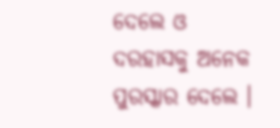ଦେଲେ ଓ ଦରହାସକୁ ଅନେକ ପୁରସ୍କାର ଦେଲେ ।